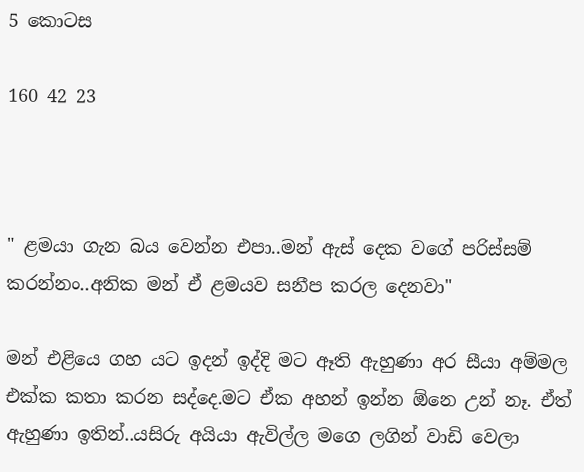5 කොටස

160 42 23



" ළමයා ගැන බය වෙන්න එපා..මන් ඇස් දෙක වගේ පරිස්සම් කරන්නං..අනික මන් ඒ ළමයව සනීප කරල දෙනවා"

මන් එළියෙ ගහ යට ඉදන් ඉද්දි මට ඈති ඇහුණා අර සීයා අම්මල එක්ක කතා කරන සද්දෙ.මට ඒක අහන් ඉන්න ඕනෙ උන් නෑ. ඒත් ඇහුණා ඉතින්..යසිරු අයියා ඇවිල්ල මගෙ ලගින් වාඩි වෙලා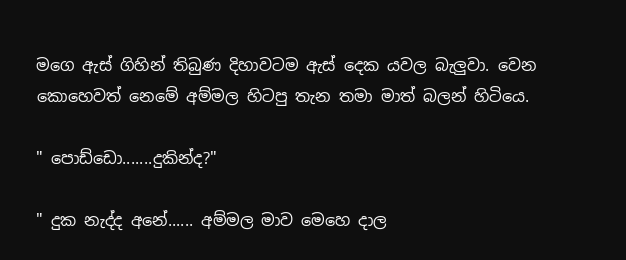මගෙ ඇස් ගිහින් තිබුණ දිහාවටම ඇස් දෙක යවල බැලුවා. වෙන කොහෙවත් නෙමේ අම්මල හිටපු තැන තමා මාත් බලන් හිටියෙ.

" පොඩ්ඩො.......දුකින්ද?"

" දුක නැද්ද අනේ...... අම්මල මාව මෙහෙ දාල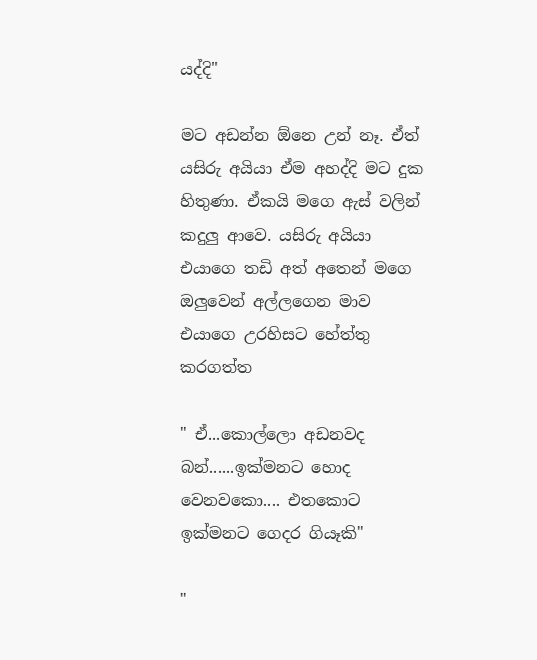යද්දි"

මට අඩන්න ඕනෙ උන් නෑ. ඒත් යසිරු අයියා ඒම අහද්දි මට දුක හිතුණා. ඒකයි මගෙ ඇස් වලින් කදුලු ආවෙ. යසිරු අයියා එයාගෙ තඩි අත් අතෙන් මගෙ ඔලුවෙන් අල්ලගෙන මාව එයාගෙ උරහිසට හේත්තු කරගත්ත

" ඒ...කොල්ලො අඩනවද බන්......ඉක්මනට හොද වෙනවකො.... එතකොට ඉක්මනට ගෙදර ගියෑකි"

"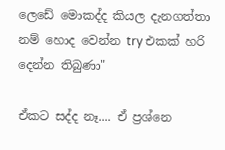ලෙඩේ මොකද්ද කියල දැනගත්තා නම් හොද වෙන්න try එකක් හරි දෙන්න තිබුණා"

ඒකට සද්ද නෑ.... ඒ ප්‍රශ්නෙ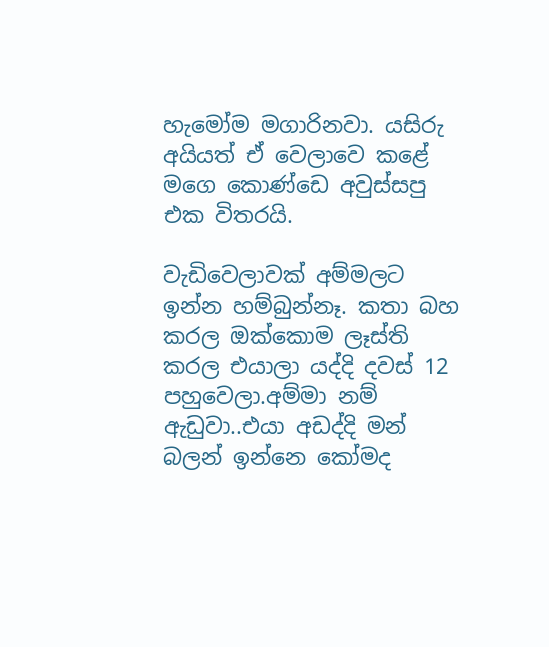හැමෝම මගාරිනවා. යසිරු අයියත් ඒ වෙලාවෙ කළේ මගෙ කොණ්ඩෙ අවුස්සපු එක විතරයි.

වැඩිවෙලාවක් අම්මලට ඉන්න හම්බුන්නෑ. කතා බහ කරල ඔක්කොම ලෑස්ති කරල එයාලා යද්දි දවස් 12 පහුවෙලා.අම්මා නම් ඇඩුවා..එයා අඩද්දි මන් බලන් ඉන්නෙ කෝමද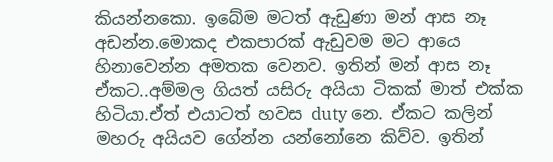කියන්නකො. ඉබේම මටත් ඇඩුණා මන් ආස නෑ අඩන්න.මොකද එකපාරක් ඇඩුවම මට ආයෙ හිනාවෙන්න අමතක වෙනව. ඉතින් මන් ආස නෑ ඒකට..අම්මල ගියත් යසිරු අයියා ටිකක් මාත් එක්ක හිටියා.ඒත් එයාටත් හවස duty නෙ. ඒකට කලින් මහරු අයියව ගේන්න යන්නෝනෙ කිව්ව. ඉතින්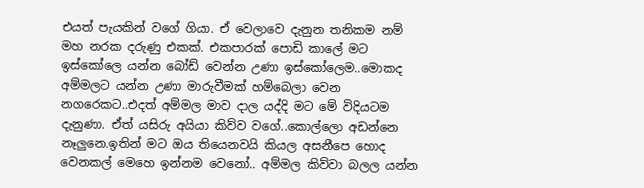එයත් පැයකින් වගේ ගියා. ඒ වෙලාවෙ දැනුන තනිකම නම් මහ නරක දරුණු එකක්. එකපාරක් පොඩි කාලේ මට ඉස්කෝලෙ යන්න බෝඩ් වෙන්න උණා ඉස්කෝලෙම..මොකද අම්මලට යන්න උණා මාරුවීමක් හම්බෙලා වෙන නගරෙකට..එදත් අම්මල මාව දාල යද්දි මට මේ විදියටම දැනුණා. ඒත් යසිරු අයියා කිව්ව වගේ..කොල්ලො අඩන්නෙ නෑලුනෙ.ඉතින් මට ඔය තියෙනවයි කියල අසනීපෙ හොද වෙනකල් මෙහෙ ඉන්නම වෙනෝ.. අම්මල කිව්වා බලල යන්න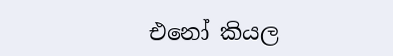එනෝ කියල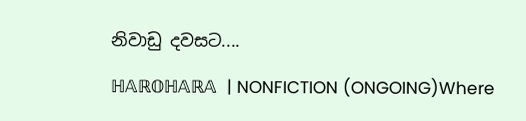නිවාඩු දවසට....

ℍ𝔸ℝ𝕆ℍ𝔸ℝ𝔸  | NONFICTION (ONGOING)Where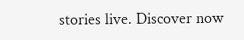stories live. Discover now